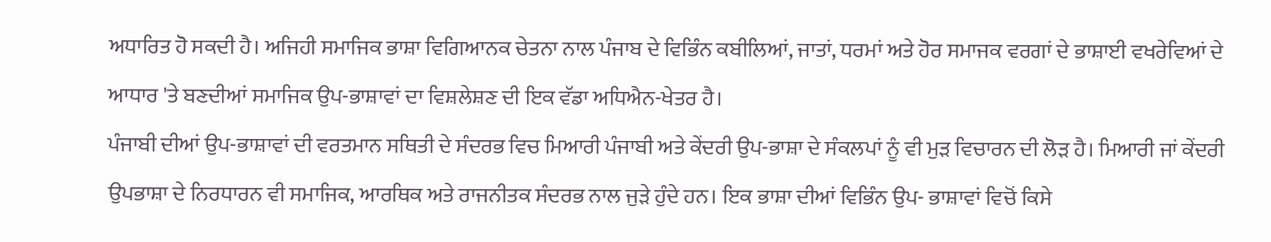ਅਧਾਰਿਤ ਹੋ ਸਕਦੀ ਹੈ। ਅਜਿਹੀ ਸਮਾਜਿਕ ਭਾਸ਼ਾ ਵਿਗਿਆਨਕ ਚੇਤਨਾ ਨਾਲ ਪੰਜਾਬ ਦੇ ਵਿਭਿੰਨ ਕਬੀਲਿਆਂ, ਜਾਤਾਂ, ਧਰਮਾਂ ਅਤੇ ਹੋਰ ਸਮਾਜਕ ਵਰਗਾਂ ਦੇ ਭਾਸ਼ਾਈ ਵਖਰੇਵਿਆਂ ਦੇ ਆਧਾਰ 'ਤੇ ਬਣਦੀਆਂ ਸਮਾਜਿਕ ਉਪ-ਭਾਸ਼ਾਵਾਂ ਦਾ ਵਿਸ਼ਲੇਸ਼ਣ ਦੀ ਇਕ ਵੱਡਾ ਅਧਿਐਨ-ਖੇਤਰ ਹੈ।
ਪੰਜਾਬੀ ਦੀਆਂ ਉਪ-ਭਾਸ਼ਾਵਾਂ ਦੀ ਵਰਤਮਾਨ ਸਥਿਤੀ ਦੇ ਸੰਦਰਭ ਵਿਚ ਮਿਆਰੀ ਪੰਜਾਬੀ ਅਤੇ ਕੇਂਦਰੀ ਉਪ-ਭਾਸ਼ਾ ਦੇ ਸੰਕਲਪਾਂ ਨੂੰ ਵੀ ਮੁੜ ਵਿਚਾਰਨ ਦੀ ਲੋੜ ਹੈ। ਮਿਆਰੀ ਜਾਂ ਕੇਂਦਰੀ ਉਪਭਾਸ਼ਾ ਦੇ ਨਿਰਧਾਰਨ ਵੀ ਸਮਾਜਿਕ, ਆਰਥਿਕ ਅਤੇ ਰਾਜਨੀਤਕ ਸੰਦਰਭ ਨਾਲ ਜੁੜੇ ਹੁੰਦੇ ਹਨ। ਇਕ ਭਾਸ਼ਾ ਦੀਆਂ ਵਿਭਿੰਨ ਉਪ- ਭਾਸ਼ਾਵਾਂ ਵਿਚੋਂ ਕਿਸੇ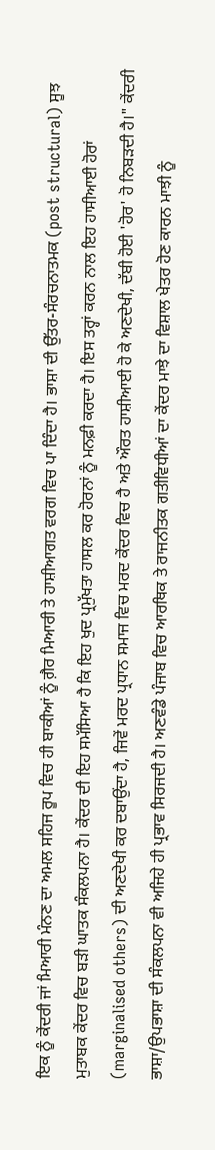ਇਕ ਨੂੰ ਕੇਂਦਰੀ ਜਾਂ ਮਿਆਰੀ ਮੰਨਣ ਦਾ ਅਮਲ ਸਹਿਜ ਰੂਪ ਵਿਚ ਹੀ ਬਾਕੀਆਂ ਨੂੰ ਗ਼ੈਰ ਮਿਆਰੀ ਤੇ ਹਾਸ਼ੀਆਗਤ ਵਰਗ ਵਿਚ ਪਾ ਦਿੰਦਾ ਹੈ। ਭਾਸ਼ਾ ਦੀ ਉੱਤਰ-ਸੰਰਚਨਾਤਮਕ (post structural) ਸੂਝ ਮੁਤਾਬਕ ਕੇਂਦਰ ਵਿਚ ਬੜੀ ਘਾਤਕ ਸੰਕਲਪਨਾ ਹੈ। ਕੇਂਦਰ ਦੀ ਇਹ ਸਮੱਸਿਆ ਹੈ ਕਿ ਇਹ ਖੁਦ ਪ੍ਰਮੁੱਖਤਾ ਹਾਸਲ ਕਰ ਹੋਰਨਾਂ ਨੂੰ ਮਨਫ਼ੀ ਕਰਦਾ ਹੈ। ਇਸ ਤਰ੍ਹਾਂ ਕਰਨ ਨਾਲ ਇਹ ਹਾਸੀਆਈ ਹੋਰਾਂ (marginalised others) ਦੀ ਅਣਦੇਖੀ ਕਰ ਦਬਾਉਂਦਾ ਹੈ, ਜਿਵੇਂ ਮਰਦ ਪ੍ਰਧਾਨ ਸਮਾਜ ਵਿਚ ਮਰਦ ਕੇਂਦਰ ਵਿਚ ਹੈ ਅਤੇ ਔਰਤ ਹਾਸ਼ੀਆਈ ਹੋ ਕੇ ਅਣਦੇਖੀ, ਦੱਬੀ ਹੋਈ 'ਹੋਰ' ਹੋ ਨਿਬੜਦੀ ਹੈ।" ਕੇਂਦਰੀ ਭਾਸ਼ਾ/ਉਪਭਾਸ਼ਾ ਦੀ ਸੰਕਲਪਨਾ ਵੀ ਅਜਿਹੇ ਹੀ ਪ੍ਰਭਾਵ ਸਿਰਜਦੀ ਹੈ। ਅਣਵੰਡੇ ਪੰਜਾਬ ਵਿਚ ਆਰਥਿਕ ਤੇ ਰਾਜਨੀਤਕ ਗਤੀਵਿਧੀਆਂ ਦਾ ਕੇਂਦਰ ਮਾਝੇ ਦਾ ਵਿਸ਼ਾਲ ਖੇਤਰ ਹੋਣ ਕਾਰਨ ਮਾਝੀ ਨੂੰ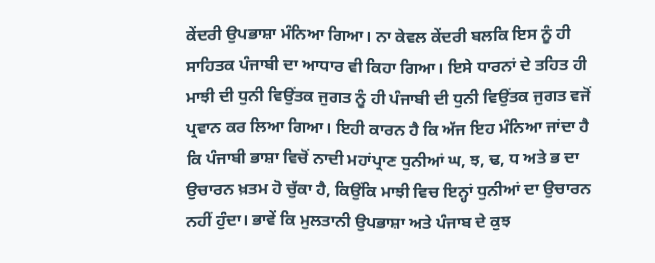ਕੇਂਦਰੀ ਉਪਭਾਸ਼ਾ ਮੰਨਿਆ ਗਿਆ। ਨਾ ਕੇਵਲ ਕੇਂਦਰੀ ਬਲਕਿ ਇਸ ਨੂੰ ਹੀ ਸਾਹਿਤਕ ਪੰਜਾਬੀ ਦਾ ਆਧਾਰ ਵੀ ਕਿਹਾ ਗਿਆ। ਇਸੇ ਧਾਰਨਾਂ ਦੇ ਤਹਿਤ ਹੀ ਮਾਝੀ ਦੀ ਧੁਨੀ ਵਿਉਂਤਕ ਜੁਗਤ ਨੂੰ ਹੀ ਪੰਜਾਬੀ ਦੀ ਧੁਨੀ ਵਿਉਂਤਕ ਜੁਗਤ ਵਜੋਂ ਪ੍ਰਵਾਨ ਕਰ ਲਿਆ ਗਿਆ। ਇਹੀ ਕਾਰਨ ਹੈ ਕਿ ਅੱਜ ਇਹ ਮੰਨਿਆ ਜਾਂਦਾ ਹੈ ਕਿ ਪੰਜਾਬੀ ਭਾਸ਼ਾ ਵਿਚੋਂ ਨਾਦੀ ਮਹਾਂਪ੍ਰਾਣ ਧੁਨੀਆਂ ਘ, ਝ, ਢ, ਧ ਅਤੇ ਭ ਦਾ ਉਚਾਰਨ ਖ਼ਤਮ ਹੋ ਚੁੱਕਾ ਹੈ, ਕਿਉਂਕਿ ਮਾਝੀ ਵਿਚ ਇਨ੍ਹਾਂ ਧੁਨੀਆਂ ਦਾ ਉਚਾਰਨ ਨਹੀਂ ਹੁੰਦਾ। ਭਾਵੇਂ ਕਿ ਮੁਲਤਾਨੀ ਉਪਭਾਸ਼ਾ ਅਤੇ ਪੰਜਾਬ ਦੇ ਕੁਝ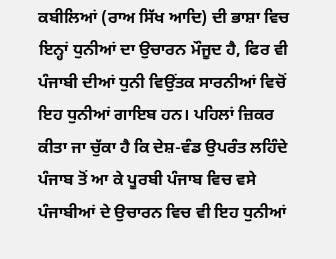ਕਬੀਲਿਆਂ (ਰਾਅ ਸਿੱਖ ਆਦਿ) ਦੀ ਭਾਸ਼ਾ ਵਿਚ ਇਨ੍ਹਾਂ ਧੁਨੀਆਂ ਦਾ ਉਚਾਰਨ ਮੌਜੂਦ ਹੈ, ਫਿਰ ਵੀ ਪੰਜਾਬੀ ਦੀਆਂ ਧੁਨੀ ਵਿਉਂਤਕ ਸਾਰਨੀਆਂ ਵਿਚੋਂ ਇਹ ਧੁਨੀਆਂ ਗਾਇਬ ਹਨ। ਪਹਿਲਾਂ ਜ਼ਿਕਰ ਕੀਤਾ ਜਾ ਚੁੱਕਾ ਹੈ ਕਿ ਦੇਸ਼-ਵੰਡ ਉਪਰੰਤ ਲਹਿੰਦੇ ਪੰਜਾਬ ਤੋਂ ਆ ਕੇ ਪੂਰਬੀ ਪੰਜਾਬ ਵਿਚ ਵਸੇ ਪੰਜਾਬੀਆਂ ਦੇ ਉਚਾਰਨ ਵਿਚ ਵੀ ਇਹ ਧੁਨੀਆਂ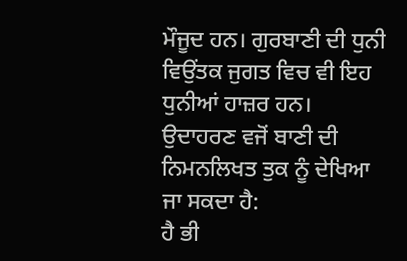ਮੌਜੂਦ ਹਨ। ਗੁਰਬਾਣੀ ਦੀ ਧੁਨੀ ਵਿਉਂਤਕ ਜੁਗਤ ਵਿਚ ਵੀ ਇਹ ਧੁਨੀਆਂ ਹਾਜ਼ਰ ਹਨ। ਉਦਾਹਰਣ ਵਜੋਂ ਬਾਣੀ ਦੀ ਨਿਮਨਲਿਖਤ ਤੁਕ ਨੂੰ ਦੇਖਿਆ ਜਾ ਸਕਦਾ ਹੈ:
ਹੈ ਭੀ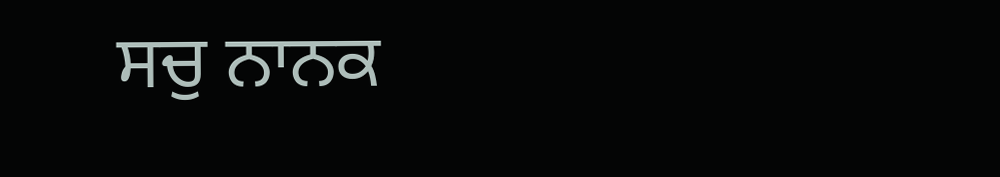ਸਚੁ ਨਾਨਕ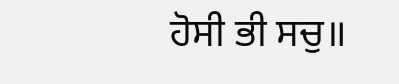ਹੋਸੀ ਭੀ ਸਚੁ॥